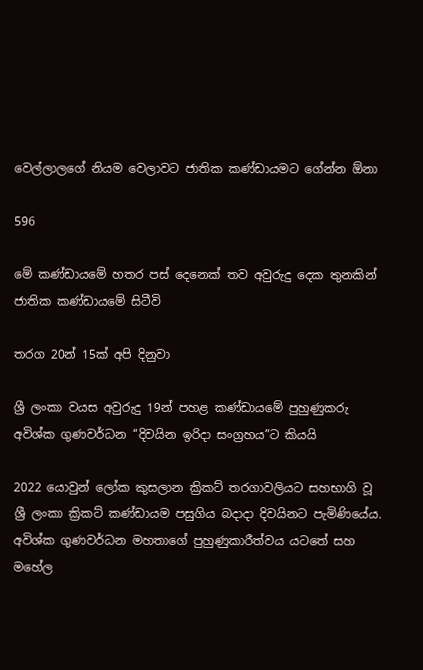වෙල්ලාලගේ නියම වෙලාවට ජාතික කණ්ඩායමට ගේන්න ඕනා

596

මේ කණ්ඩායමේ හතර පස් දෙනෙක් තව අවුරුදු දෙක තුනකින් ජාතික කණ්ඩායමේ සිටීවි

තරග 20න් 15ක් අපි දිනුවා

ශ්‍රී ලංකා වයස අවුරුදු 19න් පහළ කණ්ඩායමේ පුහුණුකරු අවිශ්ක ගුණවර්ධන ‘‘දිවයින ඉරිදා සංග්‍රහය”ට කියයි

2022 යොවුන් ලෝක කුසලාන ක්‍රිකට් තරගාවලියට සහභාගි වූ ශ්‍රී ලංකා ක්‍රිකට් කණ්ඩායම පසුගිය බදාදා දිවයිනට පැමිණියේය. අවිශ්ක ගුණවර්ධන මහතාගේ පුහුණුකාරීත්වය යටතේ සහ මහේල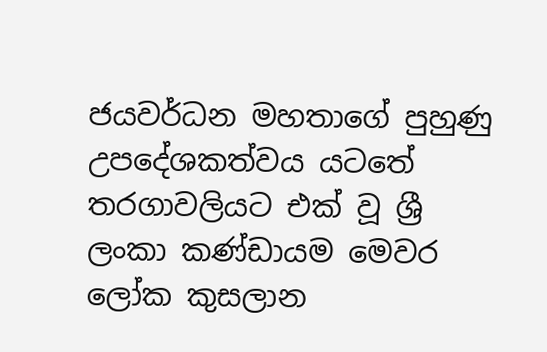ජයවර්ධන මහතාගේ පුහුණු උපදේශකත්වය යටතේ තරගාවලියට එක් වූ ශ්‍රී ලංකා කණ්ඩායම මෙවර ලෝක කුසලාන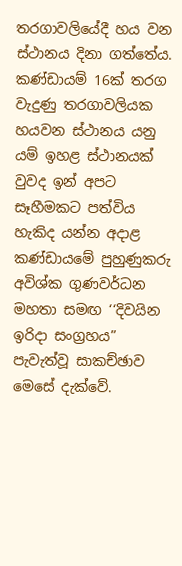තරගාවලියේදී හය වන ස්ථානය දිනා ගත්තේය. කණ්ඩායම් 16ක් තරග වැදුණු තරගාවලියක හයවන ස්ථානය යනු යම් ඉහළ ස්ථානයක් වුවද ඉන් අපට සෑහීමකට පත්විය හැකිද යන්න අදාළ කණ්ඩායමේ පුහුණුකරු අවිශ්ක ගුණවර්ධන මහතා සමඟ ‘‘දිවයින ඉරිදා සංග්‍රහය” පැවැත්වූ සාකච්ඡාව මෙසේ දැක්වේ.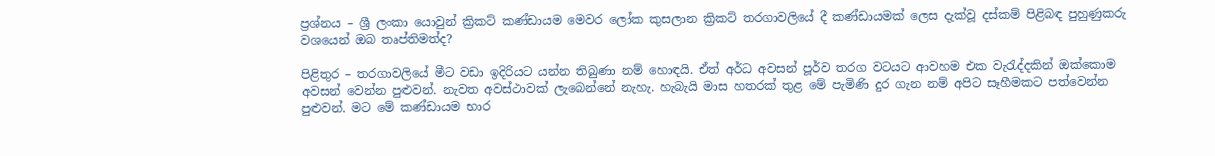ප්‍රශ්නය – ශ්‍රී ලංකා යොවුන් ක්‍රිකට් කණ්ඩායම මෙවර ලෝක කුසලාන ක්‍රිකට් තරගාවලියේ දී කණ්ඩායමක් ලෙස දැක්වූ දස්කම් පිළිබඳ පුහුණුකරු වශයෙන් ඔබ තෘප්තිමත්ද?

පිළිතුර – තරගාවලියේ මීට වඩා ඉදිරියට යන්න තිබුණා නම් හොඳයි. ඒත් අර්ධ අවසන් පූර්ව තරග වටයට ආවහම එක වැරැද්දකින් ඔක්කොම අවසන් වෙන්න පුළුවන්. නැවත අවස්ථාවක් ලැබෙන්නේ නැහැ. හැබැයි මාස හතරක් තුළ මේ පැමිණි දුර ගැන නම් අපිට සෑහීමකට පත්වෙන්න පුළුවන්. මට මේ කණ්ඩායම භාර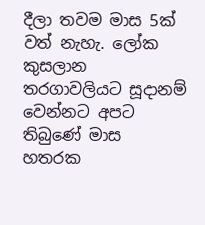දීලා තවම මාස 5ක් වත් නැහැ. ලෝක කුසලාන තරගාවලියට සූදානම් වෙන්නට අපට තිබුණේ මාස හතරක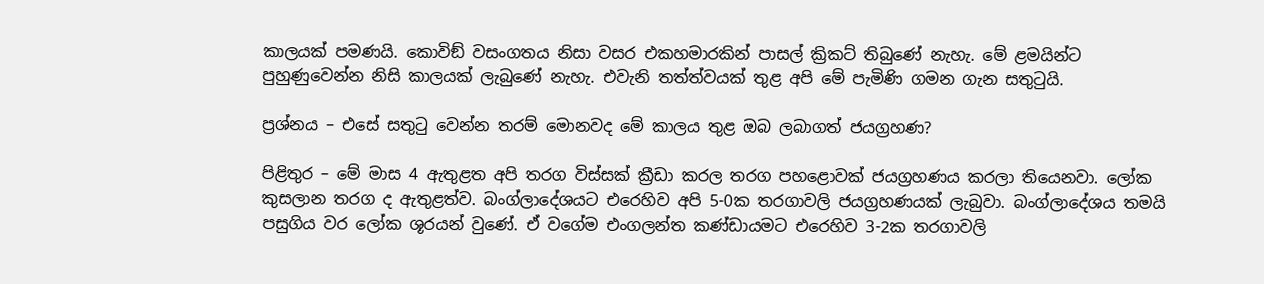කාලයක් පමණයි. කොවිඞ් වසංගතය නිසා වසර එකහමාරකින් පාසල් ක්‍රිකට් තිබුණේ නැහැ. මේ ළමයින්ට පුහුණුවෙන්න නිසි කාලයක් ලැබුණේ නැහැ. එවැනි තත්ත්වයක් තුළ අපි මේ පැමිණි ගමන ගැන සතුටුයි.

ප්‍රශ්නය – එසේ සතුටු වෙන්න තරම් මොනවද මේ කාලය තුළ ඔබ ලබාගත් ජයග්‍රහණ?

පිළිතුර – මේ මාස 4 ඇතුළත අපි තරග විස්සක් ක්‍රීඩා කරල තරග පහළොවක් ජයග්‍රහණය කරලා තියෙනවා. ලෝක කුසලාන තරග ද ඇතුළත්ව. බංග්ලාදේශයට එරෙහිව අපි 5-0ක තරගාවලි ජයග්‍රහණයක් ලැබුවා. බංග්ලාදේශය තමයි පසුගිය වර ලෝක ශූරයන් වුණේ. ඒ වගේම එංගලන්ත කණ්ඩායමට එරෙහිව 3-2ක තරගාවලි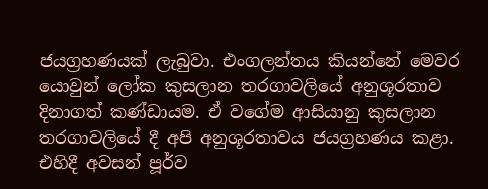ජයග්‍රහණයක් ලැබුවා. එංගලන්තය කියන්නේ මෙවර යොවුන් ලෝක කුසලාන තරගාවලියේ අනුශූරතාව දිනාගත් කණ්ඩායම. ඒ වගේම ආසියානු කුසලාන තරගාවලියේ දී අපි අනුශූරතාවය ජයග්‍රහණය කළා. එහිදී අවසන් පූර්ව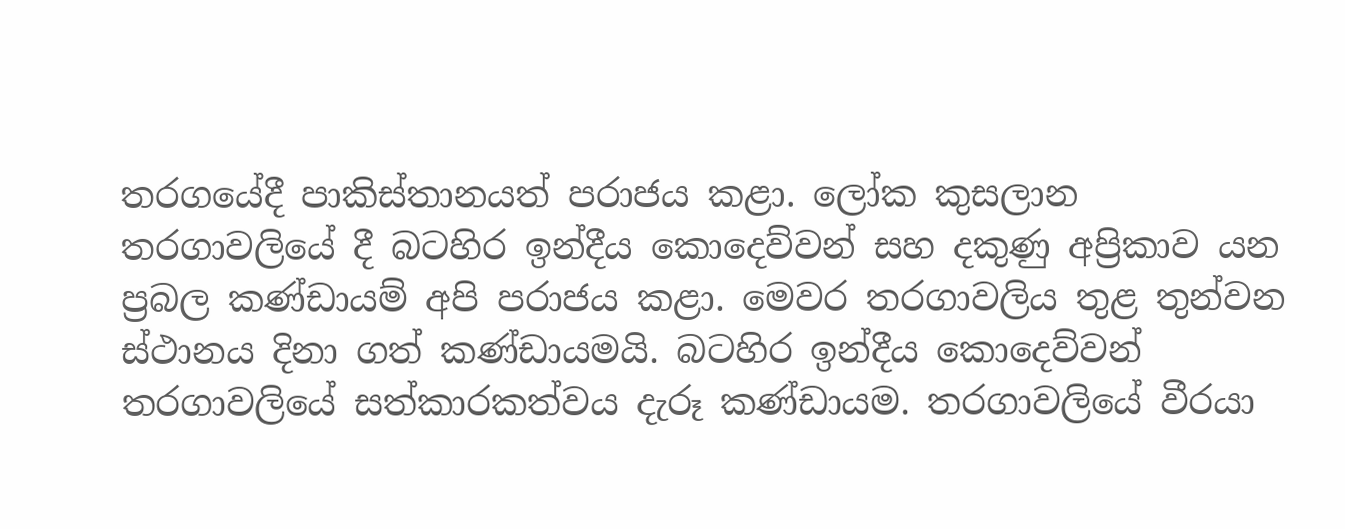තරගයේදී පාකිස්තානයත් පරාජය කළා. ලෝක කුසලාන තරගාවලියේ දී බටහිර ඉන්දීය කොදෙව්වන් සහ දකුණු අප්‍රිකාව යන ප්‍රබල කණ්ඩායම් අපි පරාජය කළා. මෙවර තරගාවලිය තුළ තුන්වන ස්ථානය දිනා ගත් කණ්ඩායමයි. බටහිර ඉන්දීය කොදෙව්වන් තරගාවලියේ සත්කාරකත්වය දැරූ කණ්ඩායම. තරගාවලියේ වීරයා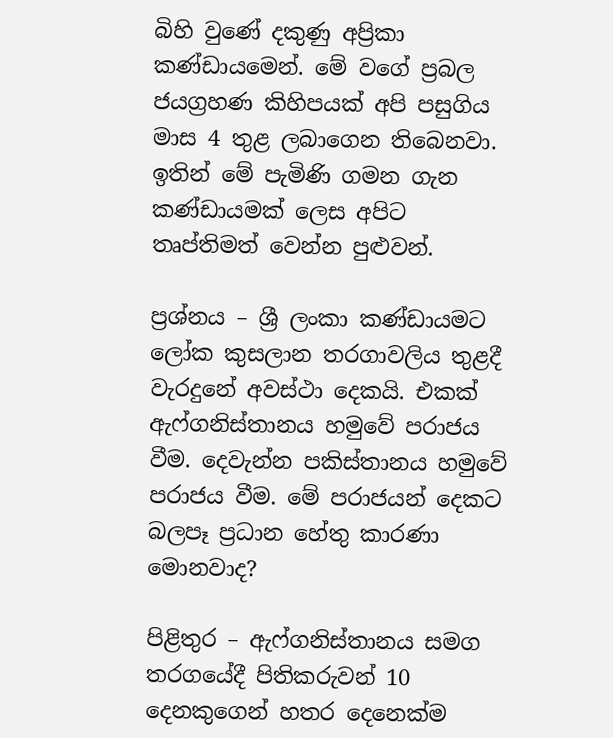බිහි වුණේ දකුණු අප්‍රිකා කණ්ඩායමෙන්. මේ වගේ ප්‍රබල ජයග්‍රහණ කිහිපයක් අපි පසුගිය මාස 4 තුළ ලබාගෙන තිබෙනවා. ඉතින් මේ පැමිණි ගමන ගැන කණ්ඩායමක් ලෙස අපිට තෘප්තිමත් වෙන්න පුළුවන්.

ප්‍රශ්නය – ශ්‍රී ලංකා කණ්ඩායමට ලෝක කුසලාන තරගාවලිය තුළදී වැරදුනේ අවස්ථා දෙකයි. එකක් ඇෆ්ගනිස්තානය හමුවේ පරාජය වීම. දෙවැන්න පකිස්තානය හමුවේ පරාජය වීම. මේ පරාජයන් දෙකට බලපෑ ප්‍රධාන හේතු කාරණා මොනවාද?

පිළිතුර – ඇෆ්ගනිස්තානය සමග තරගයේදී පිතිකරුවන් 10 දෙනකුගෙන් හතර දෙනෙක්ම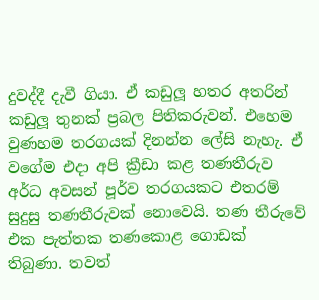දුවද්දී දැවී ගියා. ඒ කඩුලූ හතර අතරින් කඩුලූ තුනක් ප්‍රබල පිතිකරුවන්. එහෙම වුණහම තරගයක් දිනන්න ලේසි නැහැ. ඒ වගේම එදා අපි ක්‍රීඩා කළ තණතීරුව අර්ධ අවසන් පූර්ව තරගයකට එතරම් සුදුසු තණතීරුවක් නොවෙයි. තණ තීරුවේ එක පැත්තක තණකොළ ගොඩක් තිබුණා. තවත්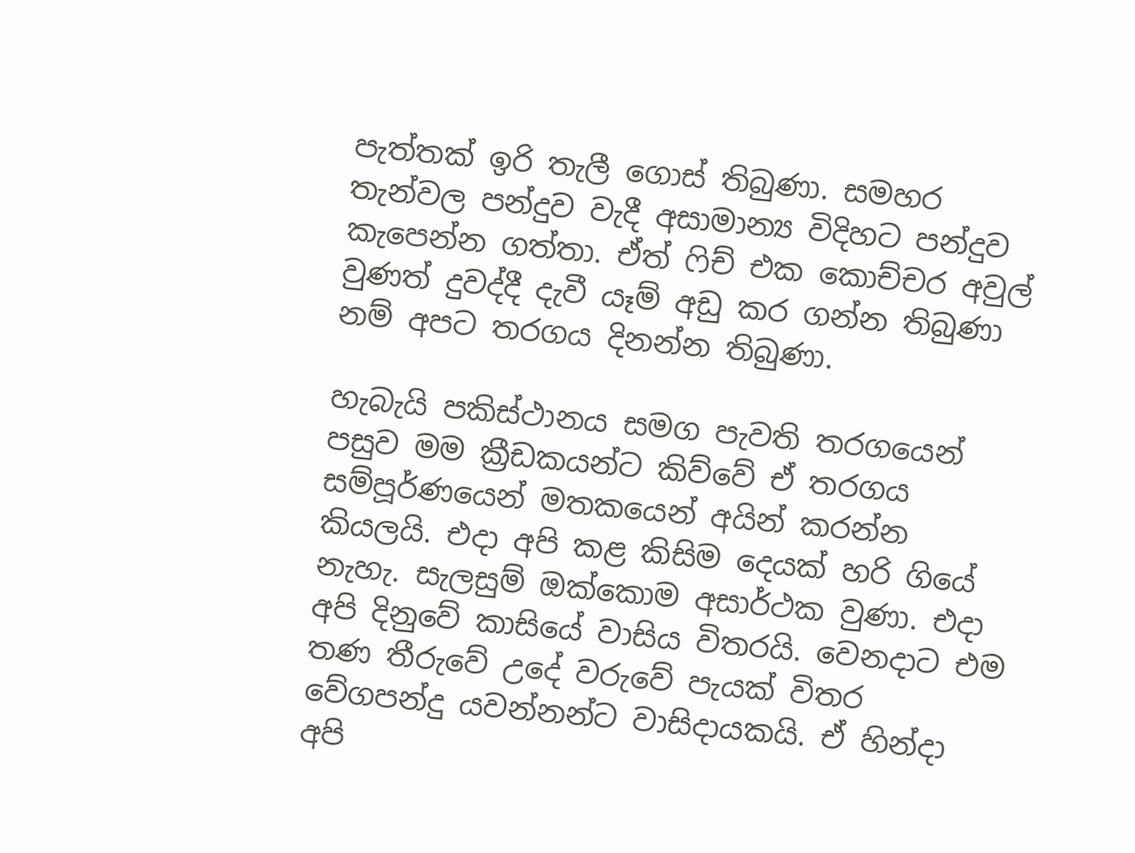පැත්තක් ඉරි තැලී ගොස් තිබුණා. සමහර තැන්වල පන්දුව වැදී අසාමාන්‍ය විදිහට පන්දුව කැපෙන්න ගත්තා. ඒත් ෆිච් එක කොච්චර අවුල් වුණත් දුවද්දී දැවී යෑම් අඩු කර ගන්න තිබුණා නම් අපට තරගය දිනන්න තිබුණා.

හැබැයි පකිස්ථානය සමග පැවති තරගයෙන් පසුව මම ක්‍රීඩකයන්ට කිව්වේ ඒ තරගය සම්පූර්ණයෙන් මතකයෙන් අයින් කරන්න කියලයි. එදා අපි කළ කිසිම දෙයක් හරි ගියේ නැහැ. සැලසුම් ඔක්කොම අසාර්ථක වුණා. එදා අපි දිනුවේ කාසියේ වාසිය විතරයි. වෙනදාට එම තණ තීරුවේ උදේ වරුවේ පැයක් විතර වේගපන්දු යවන්නන්ට වාසිදායකයි. ඒ හින්දා අපි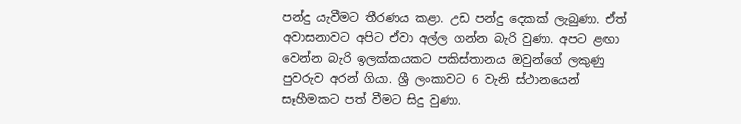පන්දු යැවීමට තීරණය කළා. උඩ පන්දු දෙකක් ලැබුණා. ඒත් අවාසනාවට අපිට ඒවා අල්ල ගන්න බැරි වුණා. අපට ළඟා වෙන්න බැරි ඉලක්කයකට පකිස්තානය ඔවුන්ගේ ලකුණු පුවරුව අරන් ගියා. ශ්‍රී ලංකාවට 6 වැනි ස්ථානයෙන් සෑහීමකට පත් වීමට සිදු වුණා.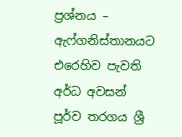ප්‍රශ්නය – ඇෆ්ගනිස්තානයට එරෙහිව පැවති අර්ධ අවසන් පූර්ව තරගය ශ්‍රී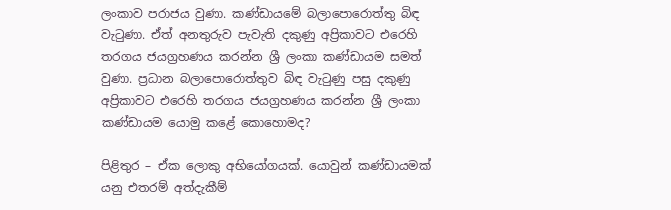ලංකාව පරාජය වුණා. කණ්ඩායමේ බලාපොරොත්තු බිඳ වැටුණා. ඒත් අනතුරුව පැවැති දකුණු අප්‍රිකාවට එරෙහි තරගය ජයග්‍රහණය කරන්න ශ්‍රී ලංකා කණ්ඩායම සමත් වුණා. ප්‍රධාන බලාපොරොත්තුව බිඳ වැටුණු පසු දකුණු අප්‍රිකාවට එරෙහි තරගය ජයග්‍රහණය කරන්න ශ්‍රී ලංකා කණ්ඩායම යොමු කළේ කොහොමද?

පිළිතුර – ඒක ලොකු අභියෝගයක්. යොවුන් කණ්ඩායමක් යනු එතරම් අත්දැකීම්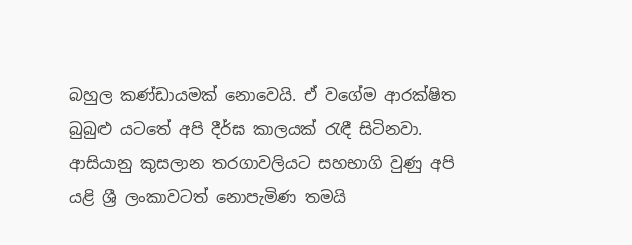බහුල කණ්ඩායමක් නොවෙයි. ඒ වගේම ආරක්ෂිත බුබුළු යටතේ අපි දීර්ඝ කාලයක් රැඳී සිටිනවා. ආසියානු කුසලාන තරගාවලියට සහභාගි වුණු අපි යළි ශ්‍රී ලංකාවටත් නොපැමිණ තමයි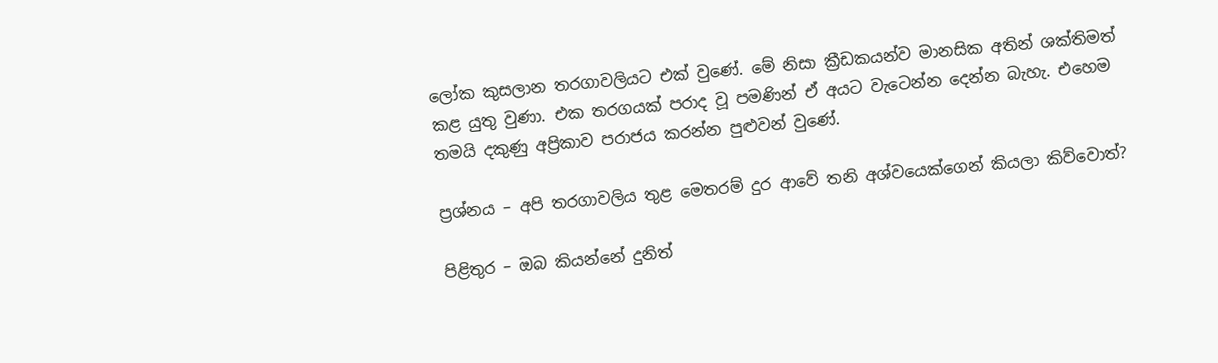ලෝක කුසලාන තරගාවලියට එක් වුණේ. මේ නිසා ක්‍රීඩකයන්ව මානසික අතින් ශක්තිමත් කළ යුතු වුණා. එක තරගයක් පරාද වූ පමණින් ඒ අයට වැටෙන්න දෙන්න බැහැ. එහෙම තමයි දකුණු අප්‍රිකාව පරාජය කරන්න පුළුවන් වුණේ.

ප්‍රශ්නය – අපි තරගාවලිය තුළ මෙතරම් දුර ආවේ තනි අශ්වයෙක්ගෙන් කියලා කිව්වොත්?

පිළිතුර – ඔබ කියන්නේ දුනිත්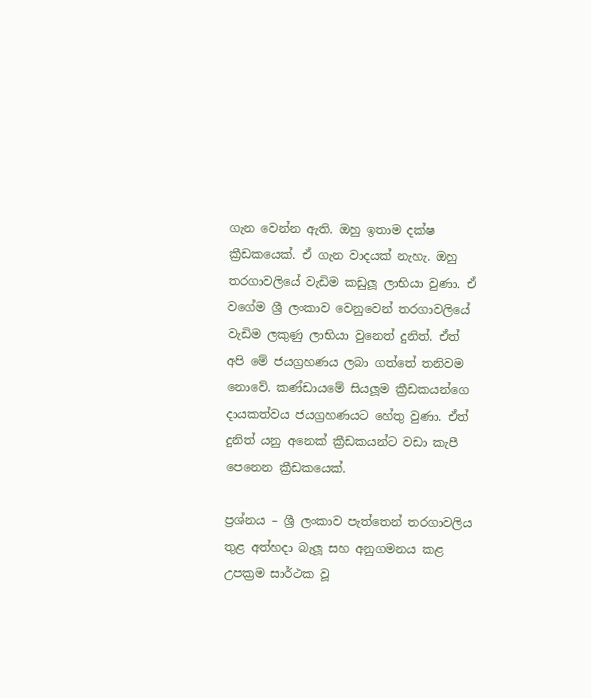ගැන වෙන්න ඇති. ඔහු ඉතාම දක්ෂ ක්‍රීඩකයෙක්. ඒ ගැන වාදයක් නැහැ. ඔහු තරගාවලියේ වැඩිම කඩුලූ ලාභියා වුණා. ඒ වගේම ශ්‍රී ලංකාව වෙනුවෙන් තරගාවලියේ වැඩිම ලකුණු ලාභියා වුනෙත් දුනිත්. ඒත් අපි මේ ජයග්‍රහණය ලබා ගත්තේ තනිවම නොවේ. කණ්ඩායමේ සියලූම ක්‍රීඩකයන්ගෙ දායකත්වය ජයග්‍රහණයට හේතු වුණා. ඒත් දුනිත් යනු අනෙක් ක්‍රීඩකයන්ට වඩා කැපී පෙනෙන ක්‍රීඩකයෙක්.

ප්‍රශ්නය – ශ්‍රී ලංකාව පැත්තෙන් තරගාවලිය තුළ අත්හදා බැලූ සහ අනුගමනය කළ උපක්‍රම සාර්ථක වූ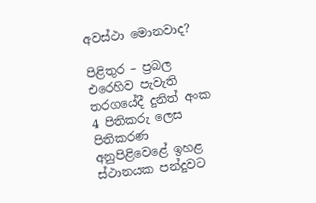අවස්ථා මොනවාද?

පිළිතුර – ප්‍රබල එරෙහිව පැවැති තරගයේදී දුනිත් අංක 4 පිතිකරු ලෙස පිතිකරණ අනුපිළිවෙළේ ඉහළ ස්ථානයක පන්දුවට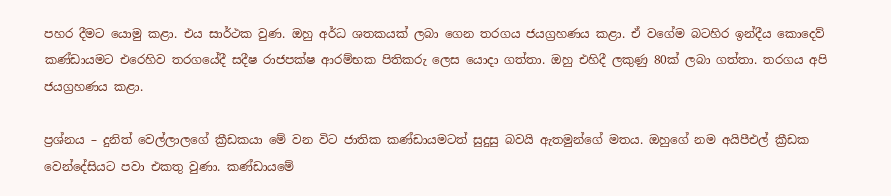පහර දීමට යොමු කළා. එය සාර්ථක වුණ. ඔහු අර්ධ ශතකයක් ලබා ගෙන තරගය ජයග්‍රහණය කළා. ඒ වගේම බටහිර ඉන්දීය කොදෙව් කණ්ඩායමට එරෙහිව තරගයේදී සදීෂ රාජපක්ෂ ආරම්භක පිතිකරු ලෙස යොදා ගත්තා. ඔහු එහිදී ලකුණු 80ක් ලබා ගත්තා. තරගය අපි ජයග්‍රහණය කළා.

ප්‍රශ්නය – දුනිත් වෙල්ලාලගේ ක්‍රීඩකයා මේ වන විට ජාතික කණ්ඩායමටත් සුදුසු බවයි ඇතමුන්ගේ මතය. ඔහුගේ නම අයිපීඑල් ක්‍රීඩක වෙන්දේසියට පවා එකතු වුණා. කණ්ඩායමේ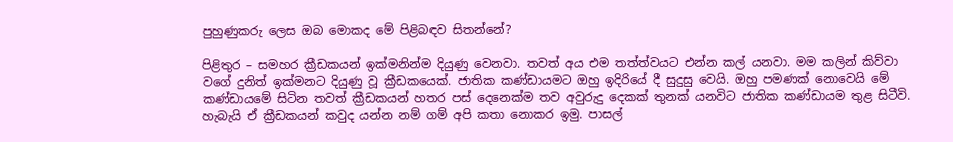පුහුණුකරු ලෙස ඔබ මොකද මේ පිළිබඳව සිතන්නේ?

පිළිතුර – සමහර ක්‍රීඩකයන් ඉක්මනින්ම දියුණු වෙනවා. තවත් අය එම තත්ත්වයට එන්න කල් යනවා. මම කලින් කිව්වා වගේ දුනිත් ඉක්මනට දියුණු වූ ක්‍රීඩකයෙක්. ජාතික කණ්ඩායමට ඔහු ඉදිරියේ දී සුදුසු වෙයි. ඔහු පමණක් නොවෙයි මේ කණ්ඩායමේ සිටින තවත් ක්‍රීඩකයන් හතර පස් දෙනෙක්ම තව අවුරුදු දෙකක් තුනක් යනවිට ජාතික කණ්ඩායම තුළ සිටීවි. හැබැයි ඒ ක්‍රීඩකයන් කවුද යන්න නම් ගම් අපි කතා නොකර ඉමු. පාසල්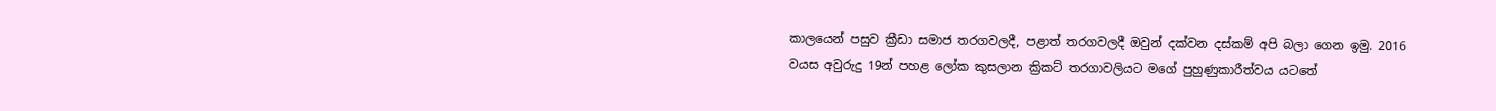කාලයෙන් පසුව ක්‍රීඩා සමාජ තරගවලදී, පළාත් තරගවලදී ඔවුන් දක්වන දස්කම් අපි බලා ගෙන ඉමු. 2016 වයස අවුරුදු 19න් පහළ ලෝක කුසලාන ක්‍රිකට් තරගාවලියට මගේ පුහුණුකාරීත්වය යටතේ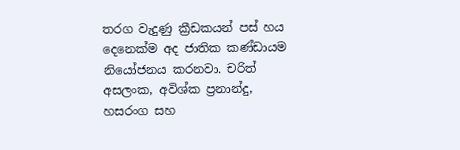තරග වැදුණු ක්‍රීඩකයන් පස් හය දෙනෙක්ම අද ජාතික කණ්ඩායම නියෝජනය කරනවා. චරිත් අසලංක, අවිශ්ක ප්‍රනාන්දු, හසරංග සහ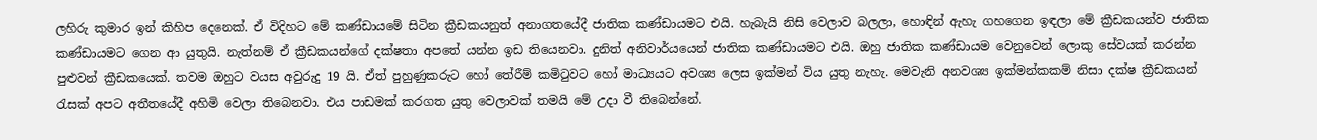ලහිරු කුමාර ඉන් කිහිප දෙනෙක්. ඒ විදිහට මේ කණ්ඩායමේ සිටින ක්‍රීඩකයනුත් අනාගතයේදී ජාතික කණ්ඩායමට එයි. හැබැයි නිසි වෙලාව බලලා, හොඳින් ඇහැ ගහගෙන ඉඳලා මේ ක්‍රීඩකයන්ව ජාතික කණ්ඩායමට ගෙන ආ යුතුයි. නැත්නම් ඒ ක්‍රීඩකයන්ගේ දක්ෂතා අපතේ යන්න ඉඩ තියෙනවා. දුනිත් අනිවාර්යයෙන් ජාතික කණ්ඩායමට එයි. ඔහු ජාතික කණ්ඩායම වෙනුවෙන් ලොකු සේවයක් කරන්න පුළුවන් ක්‍රීඩකයෙක්. තවම ඔහුට වයස අවුරුදු 19 යි. ඒත් පුහුණුකරුට හෝ තේරීම් කමිටුවට හෝ මාධ්‍යයට අවශ්‍ය ලෙස ඉක්මන් විය යුතු නැහැ. මෙවැනි අනවශ්‍ය ඉක්මන්කකම් නිසා දක්ෂ ක්‍රීඩකයන් රැසක් අපට අතීතයේදී අහිමි වෙලා තිබෙනවා. එය පාඩමක් කරගත යුතු වෙලාවක් තමයි මේ උදා වී තිබෙන්නේ.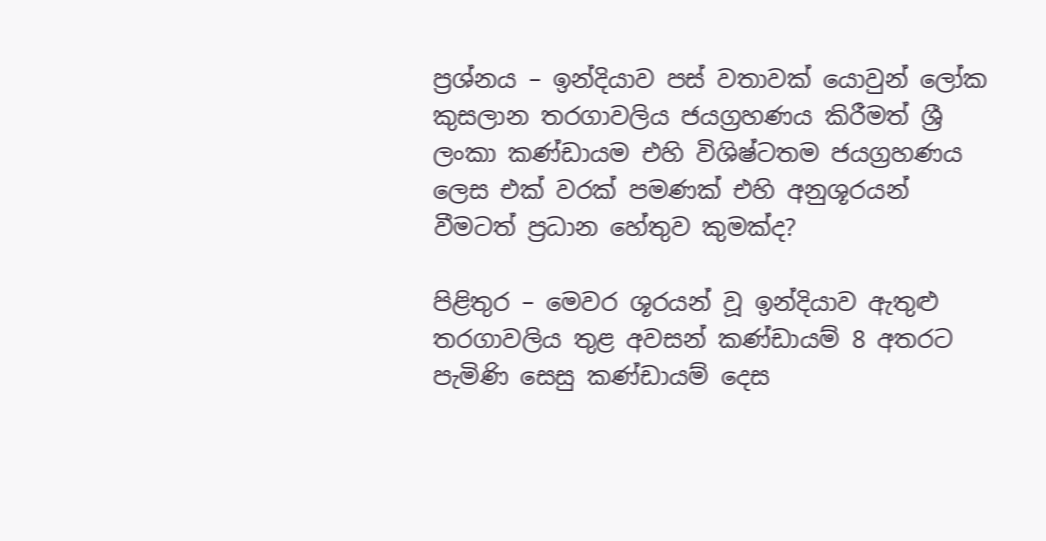ප්‍රශ්නය – ඉන්දියාව පස් වතාවක් යොවුන් ලෝක කුසලාන තරගාවලිය ජයග්‍රහණය කිරීමත් ශ්‍රී ලංකා කණ්ඩායම එහි විශිෂ්ටතම ජයග්‍රහණය ලෙස එක් වරක් පමණක් එහි අනුශූරයන් වීමටත් ප්‍රධාන හේතුව කුමක්ද?

පිළිතුර – මෙවර ශූරයන් වූ ඉන්දියාව ඇතුළු තරගාවලිය තුළ අවසන් කණ්ඩායම් 8 අතරට පැමිණි සෙසු කණ්ඩායම් දෙස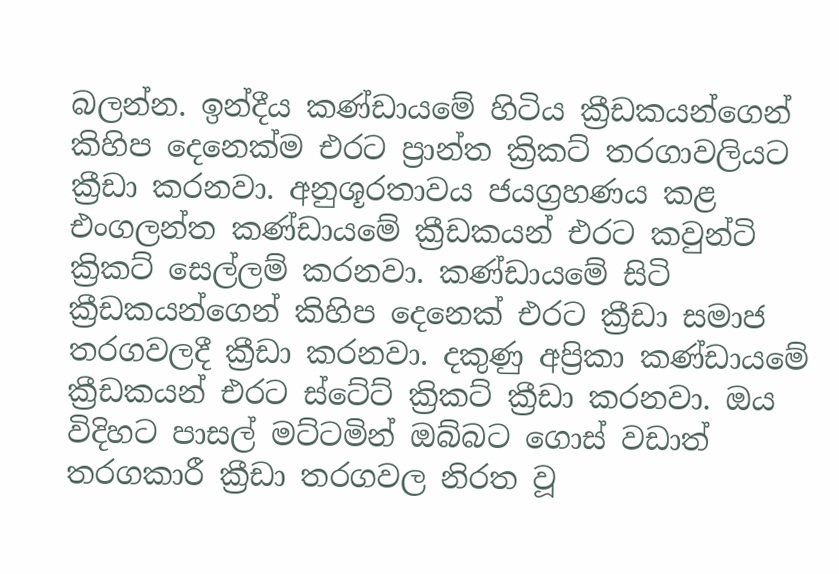බලන්න. ඉන්දීය කණ්ඩායමේ හිටිය ක්‍රීඩකයන්ගෙන් කිහිප දෙනෙක්ම එරට ප්‍රාන්ත ක්‍රිකට් තරගාවලියට ක්‍රීඩා කරනවා. අනුශූරතාවය ජයග්‍රහණය කළ එංගලන්ත කණ්ඩායමේ ක්‍රීඩකයන් එරට කවුන්ටි ක්‍රිකට් සෙල්ලම් කරනවා. කණ්ඩායමේ සිටි ක්‍රීඩකයන්ගෙන් කිහිප දෙනෙක් එරට ක්‍රීඩා සමාජ තරගවලදී ක්‍රීඩා කරනවා. දකුණු අප්‍රිකා කණ්ඩායමේ ක්‍රීඩකයන් එරට ස්ටේට් ක්‍රිකට් ක්‍රීඩා කරනවා. ඔය විදිහට පාසල් මට්ටමින් ඔබ්බට ගොස් වඩාත් තරගකාරී ක්‍රීඩා තරගවල නිරත වූ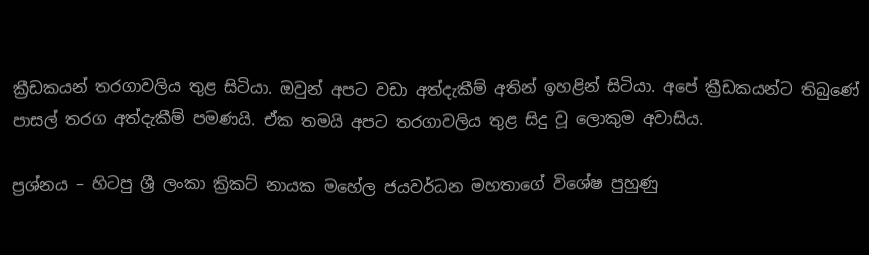ක්‍රීඩකයන් තරගාවලිය තුළ සිටියා. ඔවුන් අපට වඩා අත්දැකීම් අතින් ඉහළින් සිටියා. අපේ ක්‍රීඩකයන්ට තිබුණේ පාසල් තරග අත්දැකීම් පමණයි. ඒක තමයි අපට තරගාවලිය තුළ සිදු වූ ලොකුම අවාසිය.

ප්‍රශ්නය – හිටපු ශ්‍රී ලංකා ක්‍රිකට් නායක මහේල ජයවර්ධන මහතාගේ විශේෂ පුහුණු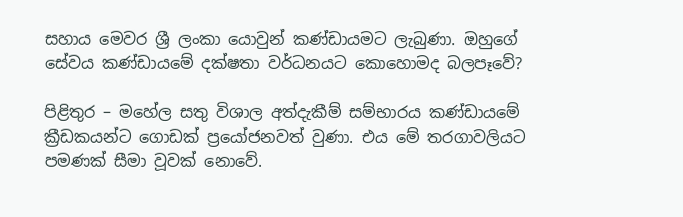සහාය මෙවර ශ්‍රී ලංකා යොවුන් කණ්ඩායමට ලැබුණා. ඔහුගේ සේවය කණ්ඩායමේ දක්ෂතා වර්ධනයට කොහොමද බලපෑවේ?

පිළිතුර – මහේල සතු විශාල අත්දැකීම් සම්භාරය කණ්ඩායමේ ක්‍රීඩකයන්ට ගොඩක් ප්‍රයෝජනවත් වුණා. එය මේ තරගාවලියට පමණක් සීමා වූවක් නොවේ.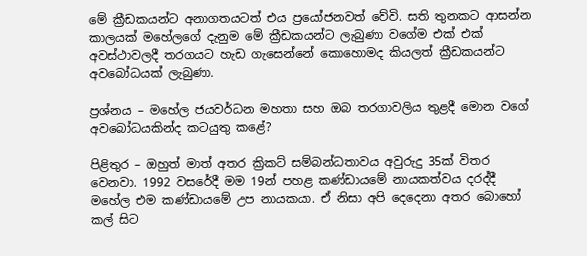මේ ක්‍රීඩකයන්ට අනාගතයටත් එය ප්‍රයෝජනවත් වේවි. සති තුනකට ආසන්න කාලයක් මහේලගේ දැනුම මේ ක්‍රීඩකයන්ට ලැබුණා වගේම එක් එක් අවස්ථාවලදී තරගයට හැඩ ගැසෙන්නේ කොහොමද කියලත් ක්‍රීඩකයන්ට අවබෝධයක් ලැබුණා.

ප්‍රශ්නය – මහේල ජයවර්ධන මහතා සහ ඔබ තරගාවලිය තුළදී මොන වගේ අවබෝධයකින්ද කටයුතු කළේ?

පිළිතුර – ඔහුත් මාත් අතර ක්‍රිකට් සම්බන්ධතාවය අවුරුදු 35ක් විතර වෙනවා. 1992 වසරේදී මම 19න් පහළ කණ්ඩායමේ නායකත්වය දරද්දී මහේල එම කණ්ඩායමේ උප නායකයා. ඒ නිසා අපි දෙදෙනා අතර බොහෝ කල් සිට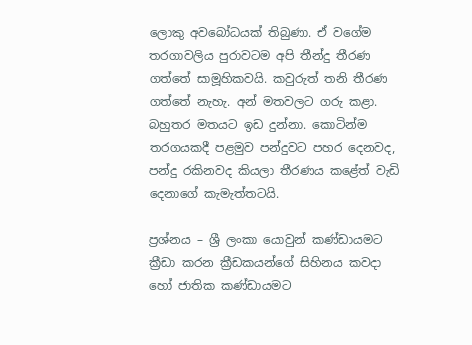ලොකු අවබෝධයක් තිබුණා. ඒ වගේම තරගාවලිය පුරාවටම අපි තීන්දු තීරණ ගත්තේ සාමූහිකවයි. කවුරුත් තනි තීරණ ගත්තේ නැහැ. අන් මතවලට ගරු කළා. බහුතර මතයට ඉඩ දුන්නා. කොටින්ම තරගයකදී පළමුව පන්දුවට පහර දෙනවද, පන්දු රකිනවද කියලා තීරණය කළේත් වැඩි දෙනාගේ කැමැත්තටයි.

ප්‍රශ්නය – ශ්‍රී ලංකා යොවුන් කණ්ඩායමට ක්‍රීඩා කරන ක්‍රීඩකයන්ගේ සිහිනය කවදා හෝ ජාතික කණ්ඩායමට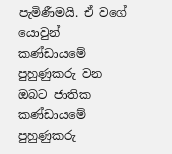පැමිණීමයි. ඒ වගේ යොවුන් කණ්ඩායමේ පුහුණුකරු වන ඔබට ජාතික කණ්ඩායමේ පුහුණුකරු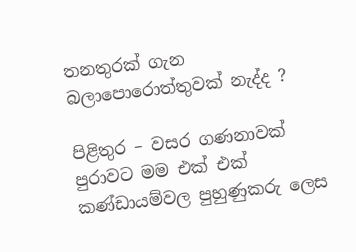තනතුරක් ගැන බලාපොරොත්තුවක් නැද්ද ?

පිළිතුර – වසර ගණනාවක් පුරාවට මම එක් එක් කණ්ඩායම්වල පුහුණුකරු ලෙස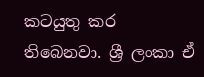කටයුතු කර තිබෙනවා. ශ්‍රී ලංකා ඒ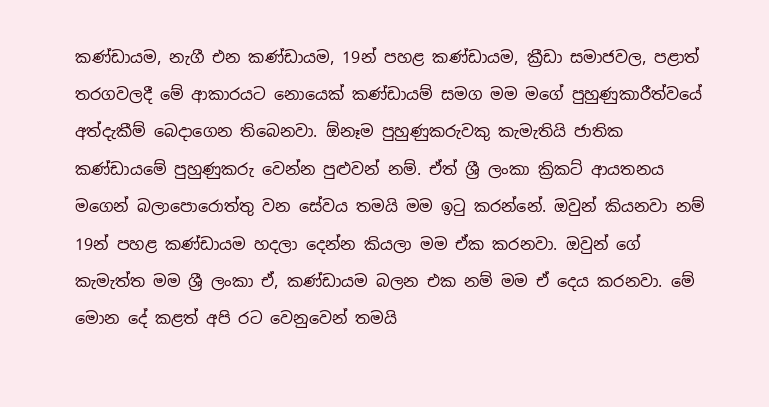කණ්ඩායම, නැගී එන කණ්ඩායම, 19න් පහළ කණ්ඩායම, ක්‍රීඩා සමාජවල, පළාත් තරගවලදී මේ ආකාරයට නොයෙක් කණ්ඩායම් සමග මම මගේ පුහුණුකාරීත්වයේ අත්දැකීම් බෙදාගෙන තිබෙනවා. ඕනෑම පුහුණුකරුවකු කැමැතියි ජාතික කණ්ඩායමේ පුහුණුකරු වෙන්න පුළුවන් නම්. ඒත් ශ්‍රී ලංකා ක්‍රිකට් ආයතනය මගෙන් බලාපොරොත්තු වන සේවය තමයි මම ඉටු කරන්නේ. ඔවුන් කියනවා නම් 19න් පහළ කණ්ඩායම හදලා දෙන්න කියලා මම ඒක කරනවා. ඔවුන් ගේ කැමැත්ත මම ශ්‍රී ලංකා ඒ, කණ්ඩායම බලන එක නම් මම ඒ දෙය කරනවා. මේ මොන දේ කළත් අපි රට වෙනුවෙන් තමයි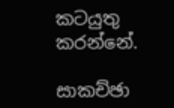කටයුතු කරන්නේ.

සාකච්ඡා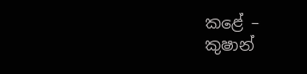කළේ –
කුෂාන්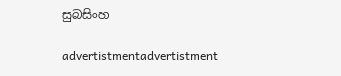සුබසිංහ

advertistmentadvertistment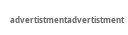advertistmentadvertistment